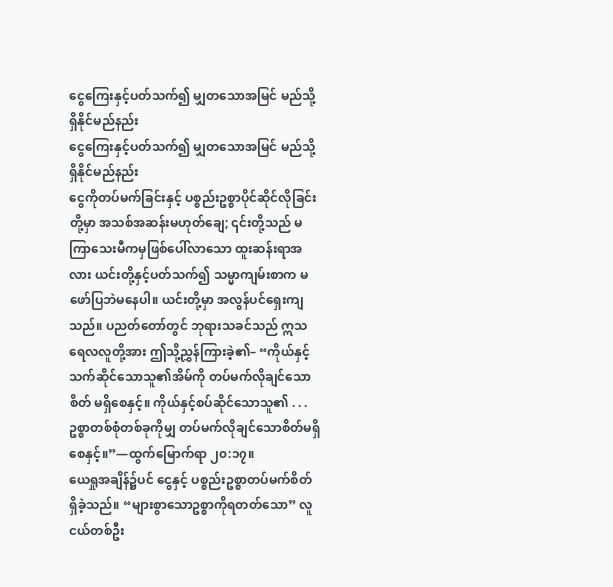ငွေကြေးနှင့်ပတ်သက်၍ မျှတသောအမြင် မည်သို့ ရှိနိုင်မည်နည်း
ငွေကြေးနှင့်ပတ်သက်၍ မျှတသောအမြင် မည်သို့ ရှိနိုင်မည်နည်း
ငွေကိုတပ်မက်ခြင်းနှင့် ပစ္စည်းဥစ္စာပိုင်ဆိုင်လိုခြင်းတို့မှာ အသစ်အဆန်းမဟုတ်ချေ; ၎င်းတို့သည် မကြာသေးမီကမှဖြစ်ပေါ်လာသော ထူးဆန်းရာအလား ယင်းတို့နှင့်ပတ်သက်၍ သမ္မာကျမ်းစာက မဖော်ပြဘဲမနေပါ။ ယင်းတို့မှာ အလွန်ပင်ရှေးကျသည်။ ပညတ်တော်တွင် ဘုရားသခင်သည် ဣသရေလလူတို့အား ဤသို့ညွှန်ကြားခဲ့၏– “ကိုယ်နှင့်သက်ဆိုင်သောသူ၏အိမ်ကို တပ်မက်လိုချင်သောစိတ် မရှိစေနှင့်။ ကိုယ်နှင့်စပ်ဆိုင်သောသူ၏ . . . ဥစ္စာတစ်စုံတစ်ခုကိုမျှ တပ်မက်လိုချင်သောစိတ်မရှိစေနှင့်။”—ထွက်မြောက်ရာ ၂၀:၁၇။
ယေရှုအချိန်၌ပင် ငွေနှင့် ပစ္စည်းဥစ္စာတပ်မက်စိတ်ရှိခဲ့သည်။ “များစွာသောဥစ္စာကိုရတတ်သော” လူငယ်တစ်ဦး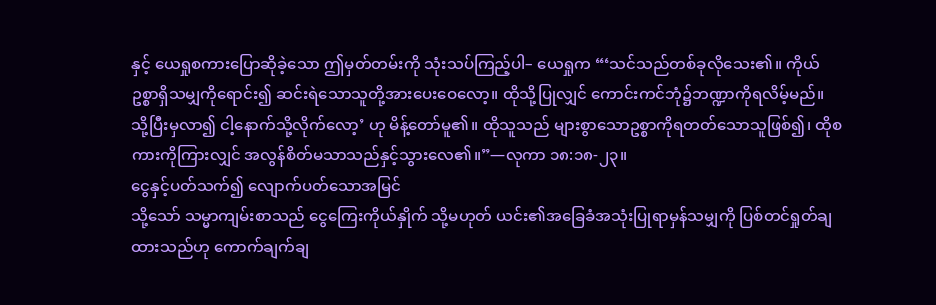နှင့် ယေရှုစကားပြောဆိုခဲ့သော ဤမှတ်တမ်းကို သုံးသပ်ကြည့်ပါ– ယေရှုက “‘သင်သည်တစ်ခုလိုသေး၏။ ကိုယ်ဥစ္စာရှိသမျှကိုရောင်း၍ ဆင်းရဲသောသူတို့အားပေးဝေလော့။ ထိုသို့ပြုလျှင် ကောင်းကင်ဘုံ၌ဘဏ္ဍာကိုရလိမ့်မည်။ သို့ပြီးမှလာ၍ ငါ့နောက်သို့လိုက်လော့’ ဟု မိန့်တော်မူ၏။ ထိုသူသည် များစွာသောဥစ္စာကိုရတတ်သောသူဖြစ်၍၊ ထိုစကားကိုကြားလျှင် အလွန်စိတ်မသာသည်နှင့်သွားလေ၏။”—လုကာ ၁၈:၁၈-၂၃။
ငွေနှင့်ပတ်သက်၍ လျောက်ပတ်သောအမြင်
သို့သော် သမ္မာကျမ်းစာသည် ငွေကြေးကိုယ်နှိုက် သို့မဟုတ် ယင်း၏အခြေခံအသုံးပြုရာမှန်သမျှကို ပြစ်တင်ရှုတ်ချထားသည်ဟု ကောက်ချက်ချ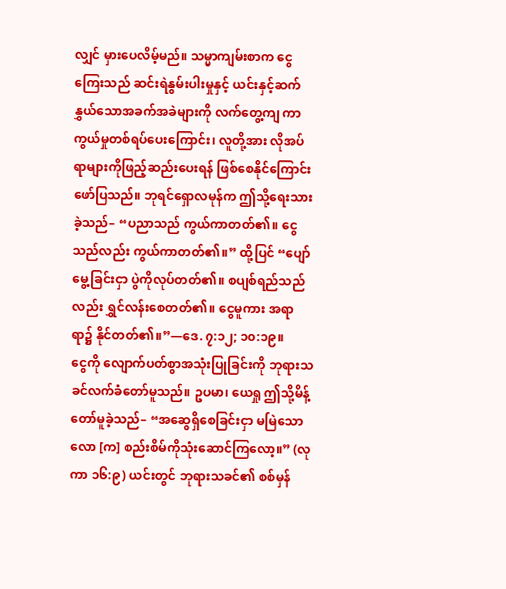လျှင် မှားပေလိမ့်မည်။ သမ္မာကျမ်းစာက ငွေကြေးသည် ဆင်းရဲနွမ်းပါးမှုနှင့် ယင်းနှင့်ဆက်နွှယ်သောအခက်အခဲများကို လက်တွေ့ကျ ကာကွယ်မှုတစ်ရပ်ပေးကြောင်း၊ လူတို့အား လိုအပ်ရာများကိုဖြည့်ဆည်းပေးရန် ဖြစ်စေနိုင်ကြောင်း ဖော်ပြသည်။ ဘုရင်ရှောလမုန်က ဤသို့ရေးသားခဲ့သည်– “ပညာသည် ကွယ်ကာတတ်၏။ ငွေသည်လည်း ကွယ်ကာတတ်၏။” ထို့ပြင် “ပျော်မွေ့ခြင်းငှာ ပွဲကိုလုပ်တတ်၏။ စပျစ်ရည်သည်လည်း ရွှင်လန်းစေတတ်၏။ ငွေမူကား အရာရာ၌ နိုင်တတ်၏။”—ဒေ. ၇:၁၂; ၁၀:၁၉။
ငွေကို လျောက်ပတ်စွာအသုံးပြုခြင်းကို ဘုရားသခင်လက်ခံတော်မူသည်။ ဥပမာ၊ ယေရှု ဤသို့မိန့်တော်မူခဲ့သည်– “အဆွေရှိစေခြင်းငှာ မမြဲသောလော [က] စည်းစိမ်ကိုသုံးဆောင်ကြလော့။” (လုကာ ၁၆:၉) ယင်းတွင် ဘုရားသခင်၏ စစ်မှန်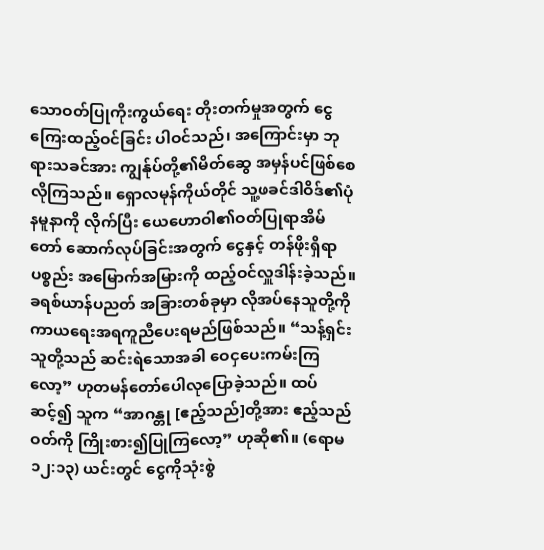သောဝတ်ပြုကိုးကွယ်ရေး တိုးတက်မှုအတွက် ငွေကြေးထည့်ဝင်ခြင်း ပါဝင်သည်၊ အကြောင်းမှာ ဘုရားသခင်အား ကျွန်ုပ်တို့၏မိတ်ဆွေ အမှန်ပင်ဖြစ်စေလိုကြသည်။ ရှောလမုန်ကိုယ်တိုင် သူ့ဖခင်ဒါဝိဒ်၏ပုံနမူနာကို လိုက်ပြီး ယေဟောဝါ၏ဝတ်ပြုရာအိမ်တော် ဆောက်လုပ်ခြင်းအတွက် ငွေနှင့် တန်ဖိုးရှိရာပစ္စည်း အမြောက်အမြားကို ထည့်ဝင်လှူဒါန်းခဲ့သည်။ ခရစ်ယာန်ပညတ် အခြားတစ်ခုမှာ လိုအပ်နေသူတို့ကို ကာယရေးအရကူညီပေးရမည်ဖြစ်သည်။ “သန့်ရှင်းသူတို့သည် ဆင်းရဲသောအခါ ဝေငှပေးကမ်းကြလော့” ဟုတမန်တော်ပေါလုပြောခဲ့သည်။ ထပ်ဆင့်၍ သူက “အာဂန္တု [ဧည့်သည်]တို့အား ဧည့်သည်ဝတ်ကို ကြိုးစား၍ပြုကြလော့” ဟုဆို၏။ (ရောမ ၁၂:၁၃) ယင်းတွင် ငွေကိုသုံးစွဲ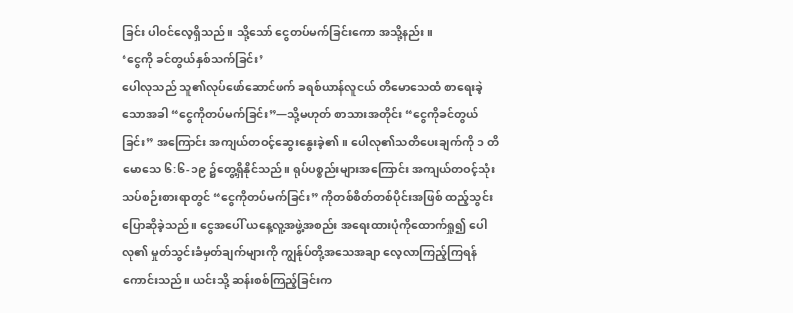ခြင်း ပါဝင်လေ့ရှိသည်။ သို့သော် ငွေတပ်မက်ခြင်းကော အသို့နည်း။
‘ငွေကို ခင်တွယ်နှစ်သက်ခြင်း’
ပေါလုသည် သူ၏လုပ်ဖော်ဆောင်ဖက် ခရစ်ယာန်လူငယ် တိမောသေထံ စာရေးခဲ့သောအခါ “ငွေကိုတပ်မက်ခြင်း”—သို့မဟုတ် စာသားအတိုင်း “ငွေကိုခင်တွယ်ခြင်း” အကြောင်း အကျယ်တဝင့်ဆွေးနွေးခဲ့၏။ ပေါလု၏သတိပေးချက်ကို ၁ တိမောသေ ၆:၆-၁၉ ၌တွေ့ရှိနိုင်သည်။ ရုပ်ပစ္စည်းများအကြောင်း အကျယ်တဝင့်သုံးသပ်စဉ်းစားရာတွင် “ငွေကိုတပ်မက်ခြင်း” ကိုတစ်စိတ်တစ်ပိုင်းအဖြစ် ထည့်သွင်းပြောဆိုခဲ့သည်။ ငွေအပေါ် ယနေ့လူ့အဖွဲ့အစည်း အရေးထားပုံကိုထောက်ရှု၍ ပေါလု၏ မှုတ်သွင်းခံမှတ်ချက်များကို ကျွန်ုပ်တို့အသေအချာ လေ့လာကြည့်ကြရန်ကောင်းသည်။ ယင်းသို့ ဆန်းစစ်ကြည့်ခြင်းက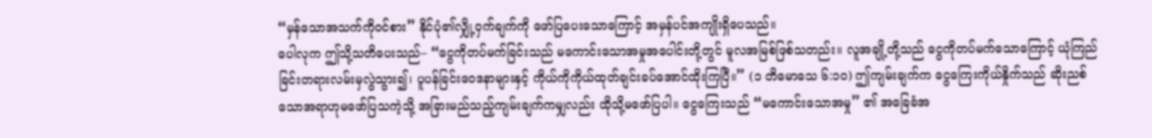“မှန်သောအသက်ကိုဝင်စား” နိုင်ပုံ၏လျှို့ဝှက်ချက်ကို ဖော်ပြပေးသောကြောင့် အမှန်ပင်အကျိုးရှိပေသည်။
ပေါလုက ဤသို့သတိပေးသည်– “ငွေကိုတပ်မက်ခြင်းသည် မကောင်းသောအမှုအပေါင်းတို့တွင် မူလအမြစ်ဖြစ်သတည်း။ လူအချို့တို့သည် ငွေကိုတပ်မက်သောကြောင့် ယုံကြည်ခြင်းတရားလမ်းမှလွဲသွား၍၊ ပူပန်ခြင်းဝေဒနာများနှင့် ကိုယ်ကိုကိုယ်ထုတ်ချင်းခပ်အောင်ထိုးကြပြီ။” (၁ တိမောသေ ၆:၁၀) ဤကျမ်းချက်က ငွေကြေးကိုယ်နှိုက်သည် ဆိုးညစ်သောအရာဟုမဖော်ပြသကဲ့သို့ အခြားမည်သည့်ကျမ်းချက်ကမျှလည်း ထိုသို့မဖော်ပြပါ။ ငွေကြေးသည် “မကောင်းသောအမှု” ၏ အခြေခံအ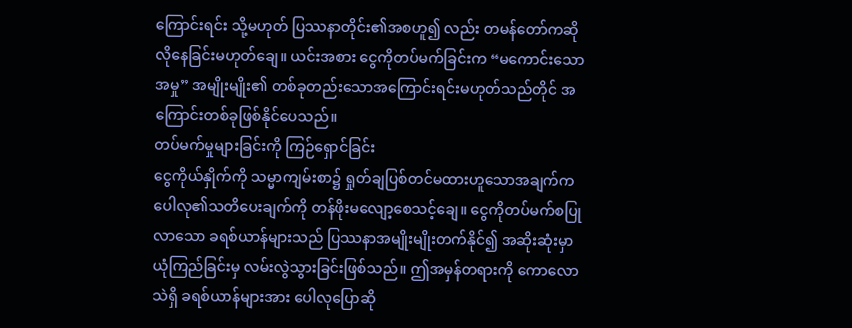ကြောင်းရင်း သို့မဟုတ် ပြဿနာတိုင်း၏အစဟူ၍ လည်း တမန်တော်ကဆိုလိုနေခြင်းမဟုတ်ချေ။ ယင်းအစား ငွေကိုတပ်မက်ခြင်းက “မကောင်းသောအမှု” အမျိုးမျိုး၏ တစ်ခုတည်းသောအကြောင်းရင်းမဟုတ်သည်တိုင် အကြောင်းတစ်ခုဖြစ်နိုင်ပေသည်။
တပ်မက်မှုများခြင်းကို ကြဉ်ရှောင်ခြင်း
ငွေကိုယ်နှိုက်ကို သမ္မာကျမ်းစာ၌ ရှုတ်ချပြစ်တင်မထားဟူသောအချက်က ပေါလု၏သတိပေးချက်ကို တန်ဖိုးမလျော့စေသင့်ချေ။ ငွေကိုတပ်မက်စပြုလာသော ခရစ်ယာန်များသည် ပြဿနာအမျိုးမျိုးတက်နိုင်၍ အဆိုးဆုံးမှာ ယုံကြည်ခြင်းမှ လမ်းလွဲသွားခြင်းဖြစ်သည်။ ဤအမှန်တရားကို ကောလောသဲရှိ ခရစ်ယာန်များအား ပေါလုပြောဆို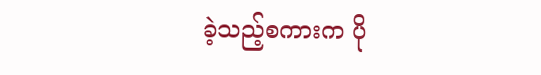ခဲ့သည့်စကားက ပို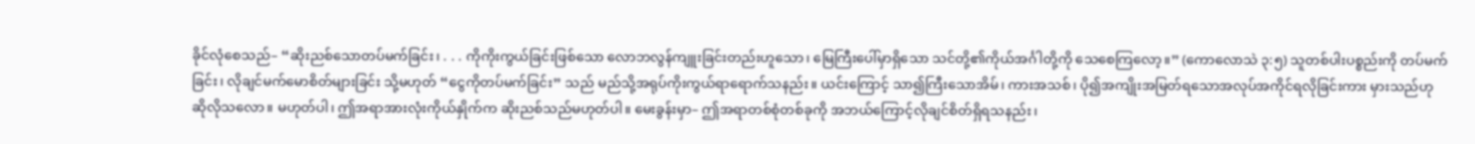ခိုင်လုံစေသည်– “ဆိုးညစ်သောတပ်မက်ခြင်း၊ . . . ကိုကိုးကွယ်ခြင်းဖြစ်သော လောဘလွန်ကျူးခြင်းတည်းဟူသော၊ မြေကြီးပေါ်မှာရှိသော သင်တို့၏ကိုယ်အင်္ဂါတို့ကို သေစေကြလော့။” (ကောလောသဲ ၃:၅) သူတစ်ပါးပစ္စည်းကို တပ်မက်ခြင်း၊ လိုချင်မက်မောစိတ်များခြင်း သို့မဟုတ် “ငွေကိုတပ်မက်ခြင်း” သည် မည်သို့အရုပ်ကိုးကွယ်ရာရောက်သနည်း။ ယင်းကြောင့် သာ၍ကြီးသောအိမ်၊ ကားအသစ်၊ ပို၍အကျိုးအမြတ်ရသောအလုပ်အကိုင်ရလိုခြင်းကား မှားသည်ဟု ဆိုလိုသလော။ မဟုတ်ပါ၊ ဤအရာအားလုံးကိုယ်နှိုက်က ဆိုးညစ်သည်မဟုတ်ပါ။ မေးခွန်းမှာ– ဤအရာတစ်စုံတစ်ခုကို အဘယ်ကြောင့်လိုချင်စိတ်ရှိရသနည်း၊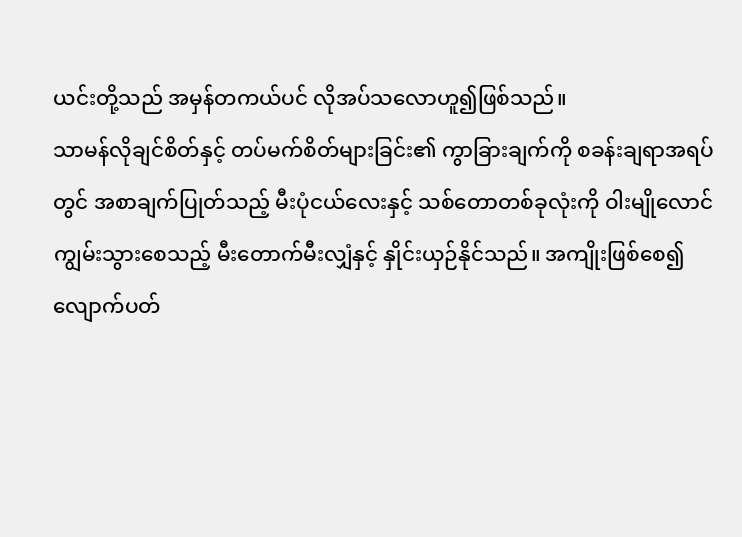ယင်းတို့သည် အမှန်တကယ်ပင် လိုအပ်သလောဟူ၍ဖြစ်သည်။
သာမန်လိုချင်စိတ်နှင့် တပ်မက်စိတ်များခြင်း၏ ကွာခြားချက်ကို စခန်းချရာအရပ်တွင် အစာချက်ပြုတ်သည့် မီးပုံငယ်လေးနှင့် သစ်တောတစ်ခုလုံးကို ဝါးမျိုလောင်ကျွမ်းသွားစေသည့် မီးတောက်မီးလျှံနှင့် နှိုင်းယှဉ်နိုင်သည်။ အကျိုးဖြစ်စေ၍ လျောက်ပတ်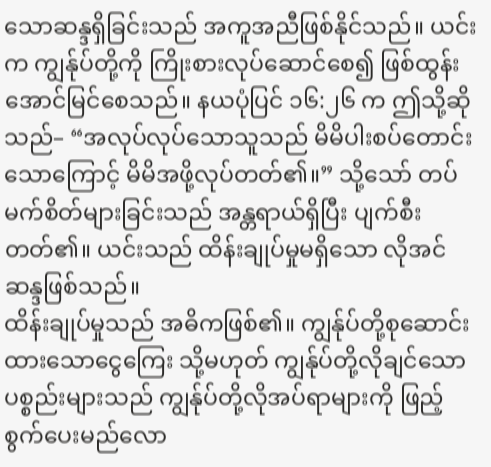သောဆန္ဒရှိခြင်းသည် အကူအညီဖြစ်နိုင်သည်။ ယင်းက ကျွန်ုပ်တို့ကို ကြိုးစားလုပ်ဆောင်စေ၍ ဖြစ်ထွန်းအောင်မြင်စေသည်။ နယပုံပြင် ၁၆:၂၆ က ဤသို့ဆိုသည်– “အလုပ်လုပ်သောသူသည် မိမိပါးစပ်တောင်းသောကြောင့် မိမိအဖို့လုပ်တတ်၏။” သို့သော် တပ်မက်စိတ်များခြင်းသည် အန္တရာယ်ရှိပြီး ပျက်စီးတတ်၏။ ယင်းသည် ထိန်းချုပ်မှုမရှိသော လိုအင်ဆန္ဒဖြစ်သည်။
ထိန်းချုပ်မှုသည် အဓိကဖြစ်၏။ ကျွန်ုပ်တို့စုဆောင်းထားသောငွေကြေး သို့မဟုတ် ကျွန်ုပ်တို့လိုချင်သောပစ္စည်းများသည် ကျွန်ုပ်တို့လိုအပ်ရာများကို ဖြည့်စွက်ပေးမည်လော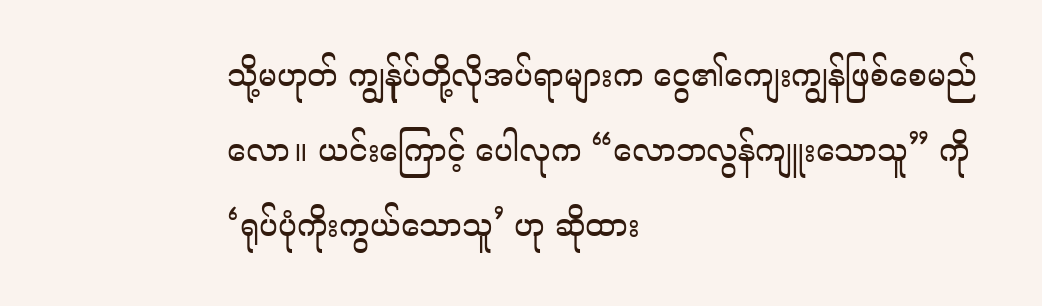သို့မဟုတ် ကျွန်ုပ်တို့လိုအပ်ရာများက ငွေ၏ကျေးကျွန်ဖြစ်စေမည်လော။ ယင်းကြောင့် ပေါလုက “လောဘလွန်ကျူးသောသူ” ကို ‘ရုပ်ပုံကိုးကွယ်သောသူ’ ဟု ဆိုထား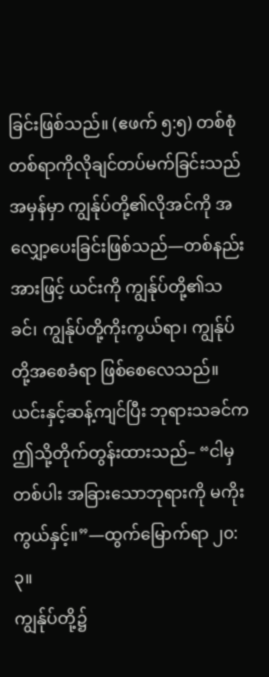ခြင်းဖြစ်သည်။ (ဧဖက် ၅:၅) တစ်စုံတစ်ရာကိုလိုချင်တပ်မက်ခြင်းသည် အမှန်မှာ ကျွန်ုပ်တို့၏လိုအင်ကို အလျှော့ပေးခြင်းဖြစ်သည်—တစ်နည်းအားဖြင့် ယင်းကို ကျွန်ုပ်တို့၏သခင်၊ ကျွန်ုပ်တို့ကိုးကွယ်ရာ၊ ကျွန်ုပ်တို့အစေခံရာ ဖြစ်စေလေသည်။ ယင်းနှင့်ဆန့်ကျင်ပြီး ဘုရားသခင်က ဤသို့တိုက်တွန်းထားသည်– “ငါမှတစ်ပါး အခြားသောဘုရားကို မကိုးကွယ်နှင့်။”—ထွက်မြောက်ရာ ၂၀:၃။
ကျွန်ုပ်တို့၌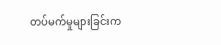တပ်မက်မှုများခြင်းက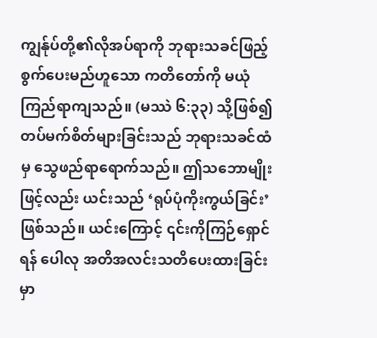ကျွန်ုပ်တို့၏လိုအပ်ရာကို ဘုရားသခင်ဖြည့်စွက်ပေးမည်ဟူသော ကတိတော်ကို မယုံကြည်ရာကျသည်။ (မဿဲ ၆:၃၃) သို့ဖြစ်၍ တပ်မက်စိတ်များခြင်းသည် ဘုရားသခင်ထံမှ သွေဖည်ရာရောက်သည်။ ဤသဘောမျိုးဖြင့်လည်း ယင်းသည် ‘ရုပ်ပုံကိုးကွယ်ခြင်း’ ဖြစ်သည်။ ယင်းကြောင့် ၎င်းကိုကြဉ်ရှောင်ရန် ပေါလု အတိအလင်းသတိပေးထားခြင်းမှာ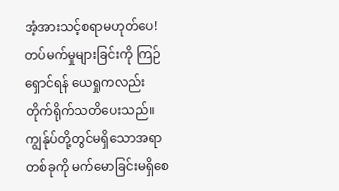အံ့အားသင့်စရာမဟုတ်ပေ!
တပ်မက်မှုများခြင်းကို ကြဉ်ရှောင်ရန် ယေရှုကလည်း တိုက်ရိုက်သတိပေးသည်။ ကျွန်ုပ်တို့တွင်မရှိသောအရာတစ်ခုကို မက်မောခြင်းမရှိစေ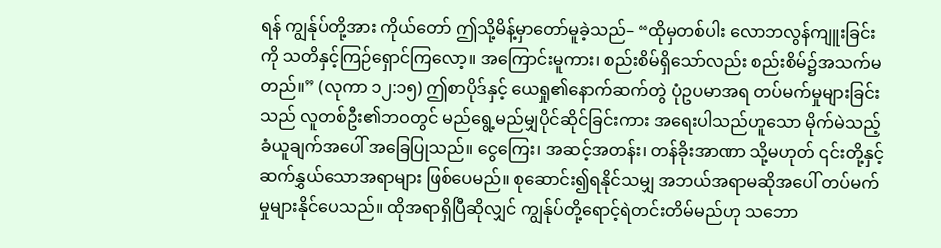ရန် ကျွန်ုပ်တို့အား ကိုယ်တော် ဤသို့မိန့်မှာတော်မူခဲ့သည်– “ထိုမှတစ်ပါး လောဘလွန်ကျူးခြင်းကို သတိနှင့်ကြဉ်ရှောင်ကြလော့။ အကြောင်းမူကား၊ စည်းစိမ်ရှိသော်လည်း စည်းစိမ်၌အသက်မတည်။” (လုကာ ၁၂:၁၅) ဤစာပိုဒ်နှင့် ယေရှု၏နောက်ဆက်တွဲ ပုံဥပမာအရ တပ်မက်မှုများခြင်းသည် လူတစ်ဦး၏ဘဝတွင် မည်ရွေ့မည်မျှပိုင်ဆိုင်ခြင်းကား အရေးပါသည်ဟူသော မိုက်မဲသည့်ခံယူချက်အပေါ် အခြေပြုသည်။ ငွေကြေး၊ အဆင့်အတန်း၊ တန်ခိုးအာဏာ သို့မဟုတ် ၎င်းတို့နှင့်ဆက်နွှယ်သောအရာများ ဖြစ်ပေမည်။ စုဆောင်း၍ရနိုင်သမျှ အဘယ်အရာမဆိုအပေါ် တပ်မက်မှုများနိုင်ပေသည်။ ထိုအရာရှိပြီဆိုလျှင် ကျွန်ုပ်တို့ရောင့်ရဲတင်းတိမ်မည်ဟု သဘော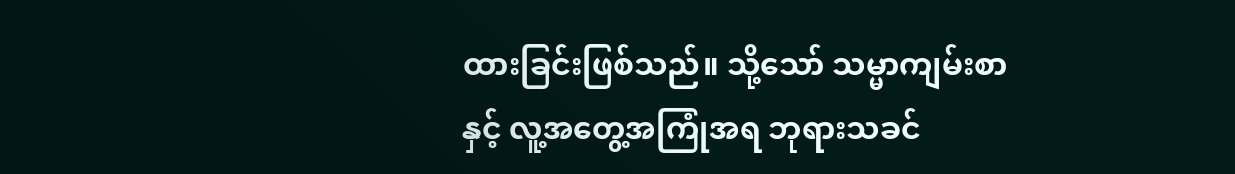ထားခြင်းဖြစ်သည်။ သို့သော် သမ္မာကျမ်းစာနှင့် လူ့အတွေ့အကြုံအရ ဘုရားသခင်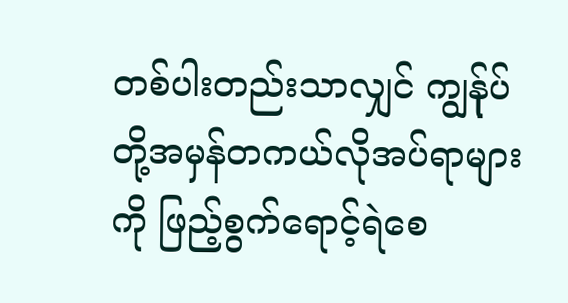တစ်ပါးတည်းသာလျှင် ကျွန်ုပ်တို့အမှန်တကယ်လိုအပ်ရာများကို ဖြည့်စွက်ရောင့်ရဲစေ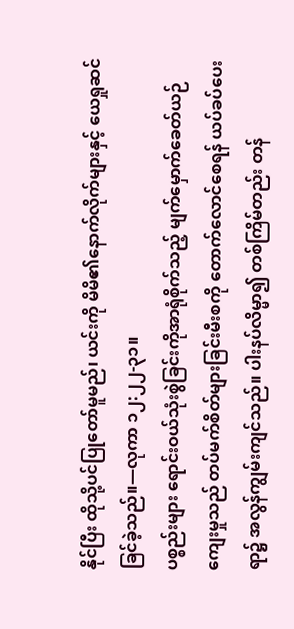နိုင်ပြီး ထိုသို့ပင်ပြုတော်မူမည်၊ ယင်းကို မိမိ၏နောက်လိုက်များနှင့် ယေရှုဆင်ခြင်ခဲ့သည်။—လုကာ ၁၂:၂၂-၃၁။
ပစ္စည်းများ ရောင်းဝယ်သုံးစွဲခြင်းကိုအာရုံစိုက်သည့် မျက်မှောက်ခေတ်ယဉ်ကျေးမှုသည် တပ်မက်စိတ်များခြင်းမီးစကို တောက်လောင်စေရန် ယပ်ခပ်ပေးရာ၌ အလွန်ကျွမ်းကျင်သည်။ ပါးနပ်လိမ္မာ၍ တစ်ကြိမ်တည်း တန်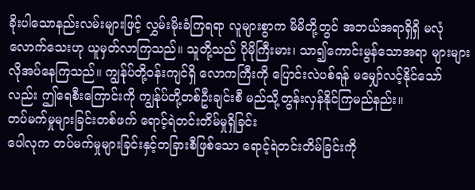ခိုးပါသောနည်းလမ်းများဖြင့် လွှမ်းမိုးခံကြရရာ လူများစွာက မိမိတို့တွင် အဘယ်အရာရှိရှိ မလုံလောက်သေးဟု ယူမှတ်လာကြသည်။ သူတို့သည် ပိုမိုကြီးမား၊ သာ၍ကောင်းမွန်သောအရာ များများလိုအပ်နေကြသည်။ ကျွန်ုပ်တို့ဝန်းကျင်ရှိ လောကကြီးကို ပြောင်းလဲပစ်ရန် မမျှော်လင့်နိုင်သော်လည်း ဤရေစီးကြောင်းကို ကျွန်ုပ်တို့တစ်ဦးချင်းစီ မည်သို့တွန်းလှန်နိုင်ကြမည်နည်း။
တပ်မက်မှုများခြင်းတစ်ဖက် ရောင့်ရဲတင်းတိမ်မှုရှိခြင်း
ပေါလုက တပ်မက်မှုများခြင်းနှင့်တခြားစီဖြစ်သော ရောင့်ရဲတင်းတိမ်ခြင်းကို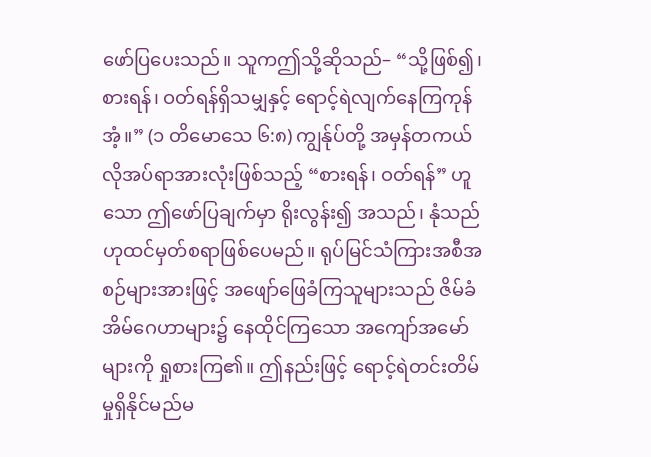ဖော်ပြပေးသည်။ သူကဤသို့ဆိုသည်– “သို့ဖြစ်၍၊ စားရန်၊ ဝတ်ရန်ရှိသမျှနှင့် ရောင့်ရဲလျက်နေကြကုန်အံ့။” (၁ တိမောသေ ၆:၈) ကျွန်ုပ်တို့ အမှန်တကယ်လိုအပ်ရာအားလုံးဖြစ်သည့် “စားရန်၊ ဝတ်ရန်” ဟူသော ဤဖော်ပြချက်မှာ ရိုးလွန်း၍ အသည်၊ နုံသည်ဟုထင်မှတ်စရာဖြစ်ပေမည်။ ရုပ်မြင်သံကြားအစီအစဉ်များအားဖြင့် အဖျော်ဖြေခံကြသူများသည် ဇိမ်ခံအိမ်ဂေဟာများ၌ နေထိုင်ကြသော အကျော်အမော်များကို ရှုစားကြ၏။ ဤနည်းဖြင့် ရောင့်ရဲတင်းတိမ်မှုရှိနိုင်မည်မ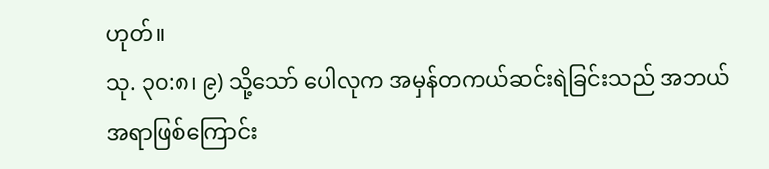ဟုတ်။
သု. ၃၀:၈၊ ၉) သို့သော် ပေါလုက အမှန်တကယ်ဆင်းရဲခြင်းသည် အဘယ်အရာဖြစ်ကြောင်း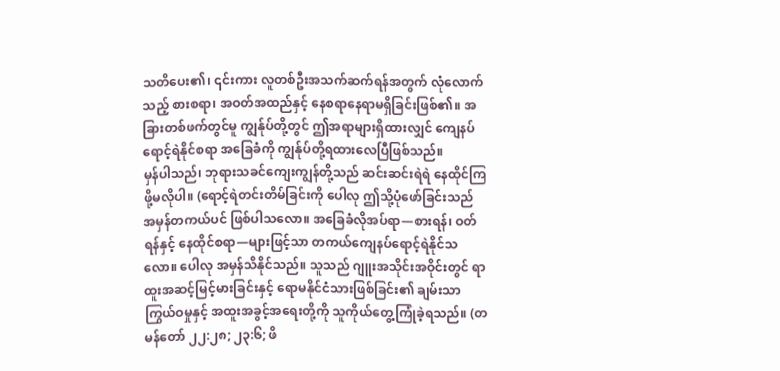သတိပေး၏၊ ၎င်းကား လူတစ်ဦးအသက်ဆက်ရန်အတွက် လုံလောက်သည့် စားစရာ၊ အဝတ်အထည်နှင့် နေစရာနေရာမရှိခြင်းဖြစ်၏။ အခြားတစ်ဖက်တွင်မူ ကျွန်ုပ်တို့တွင် ဤအရာများရှိထားလျှင် ကျေနပ်ရောင့်ရဲနိုင်စရာ အခြေခံကို ကျွန်ုပ်တို့ရထားလေပြီဖြစ်သည်။
မှန်ပါသည်၊ ဘုရားသခင်ကျေးကျွန်တို့သည် ဆင်းဆင်းရဲရဲ နေထိုင်ကြဖို့မလိုပါ။ (ရောင့်ရဲတင်းတိမ်ခြင်းကို ပေါလု ဤသို့ပုံဖော်ခြင်းသည် အမှန်တကယ်ပင် ဖြစ်ပါသလော။ အခြေခံလိုအပ်ရာ—စားရန်၊ ဝတ်ရန်နှင့် နေထိုင်စရာ—များဖြင့်သာ တကယ်ကျေနပ်ရောင့်ရဲနိုင်သလော။ ပေါလု အမှန်သိနိုင်သည်။ သူသည် ဂျူးအသိုင်းအဝိုင်းတွင် ရာထူးအဆင့်မြင့်မားခြင်းနှင့် ရောမနိုင်ငံသားဖြစ်ခြင်း၏ ချမ်းသာကြွယ်ဝမှုနှင့် အထူးအခွင့်အရေးတို့ကို သူကိုယ်တွေ့ကြုံခဲ့ရသည်။ (တမန်တော် ၂၂:၂၈; ၂၃:၆; ဖိ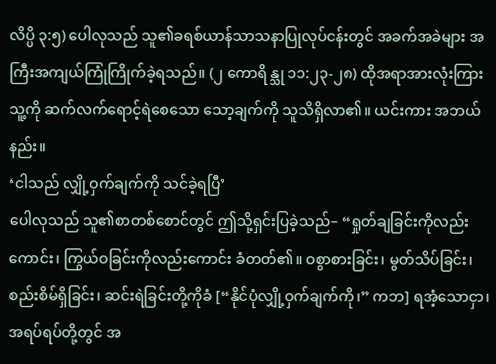လိပ္ပိ ၃:၅) ပေါလုသည် သူ၏ခရစ်ယာန်သာသနာပြုလုပ်ငန်းတွင် အခက်အခဲများ အကြီးအကျယ်ကြုံကြိုက်ခဲ့ရသည်။ (၂ ကောရိန္သု ၁၁:၂၃-၂၈) ထိုအရာအားလုံးကြား သူ့ကို ဆက်လက်ရောင့်ရဲစေသော သော့ချက်ကို သူသိရှိလာ၏။ ယင်းကား အဘယ်နည်း။
‘ငါသည် လျှို့ဝှက်ချက်ကို သင်ခဲ့ရပြီ’
ပေါလုသည် သူ၏စာတစ်စောင်တွင် ဤသို့ရှင်းပြခဲ့သည်– “ရှုတ်ချခြင်းကိုလည်းကောင်း၊ ကြွယ်ဝခြင်းကိုလည်းကောင်း ခံတတ်၏။ ဝစွာစားခြင်း၊ မွတ်သိပ်ခြင်း၊ စည်းစိမ်ရှိခြင်း၊ ဆင်းရဲခြင်းတို့ကိုခံ [“နိုင်ပုံလျှို့ဝှက်ချက်ကို၊” ကဘ] ရအံ့သောငှာ၊ အရပ်ရပ်တို့တွင် အ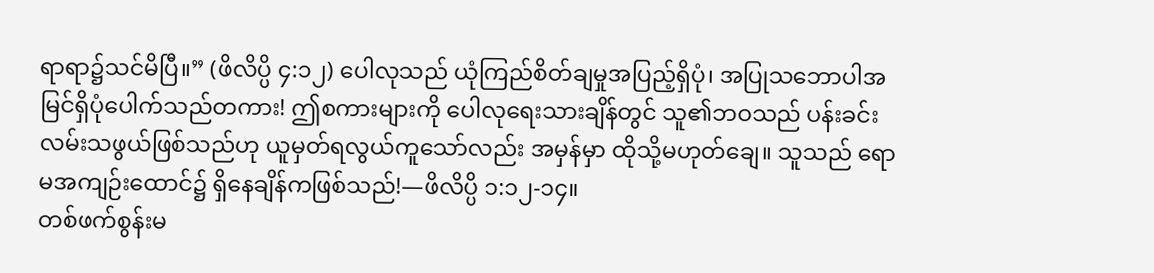ရာရာ၌သင်မိပြီ။” (ဖိလိပ္ပိ ၄:၁၂) ပေါလုသည် ယုံကြည်စိတ်ချမှုအပြည့်ရှိပုံ၊ အပြုသဘောပါအမြင်ရှိပုံပေါက်သည်တကား! ဤစကားများကို ပေါလုရေးသားချိန်တွင် သူ၏ဘဝသည် ပန်းခင်းလမ်းသဖွယ်ဖြစ်သည်ဟု ယူမှတ်ရလွယ်ကူသော်လည်း အမှန်မှာ ထိုသို့မဟုတ်ချေ။ သူသည် ရောမအကျဉ်းထောင်၌ ရှိနေချိန်ကဖြစ်သည်!—ဖိလိပ္ပိ ၁:၁၂-၁၄။
တစ်ဖက်စွန်းမ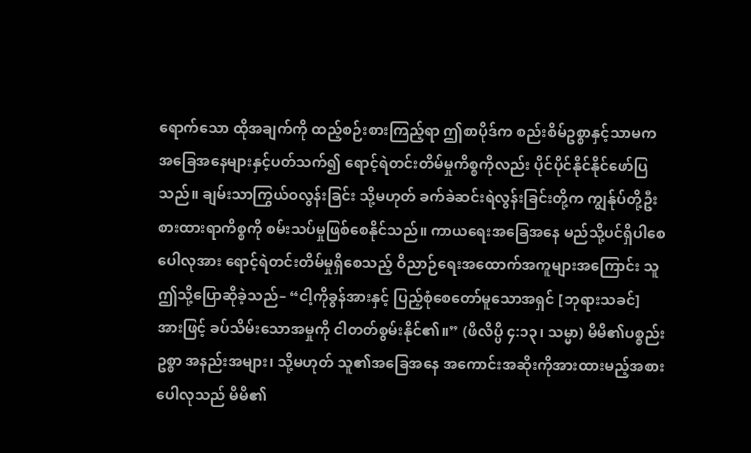ရောက်သော ထိုအချက်ကို ထည့်စဉ်းစားကြည့်ရာ ဤစာပိုဒ်က စည်းစိမ်ဥစ္စာနှင့်သာမက အခြေအနေများနှင့်ပတ်သက်၍ ရောင့်ရဲတင်းတိမ်မှုကိစ္စကိုလည်း ပိုင်ပိုင်နိုင်နိုင်ဖော်ပြသည်။ ချမ်းသာကြွယ်ဝလွန်းခြင်း သို့မဟုတ် ခက်ခဲဆင်းရဲလွန်းခြင်းတို့က ကျွန်ုပ်တို့ဦးစားထားရာကိစ္စကို စမ်းသပ်မှုဖြစ်စေနိုင်သည်။ ကာယရေးအခြေအနေ မည်သို့ပင်ရှိပါစေ ပေါလုအား ရောင့်ရဲတင်းတိမ်မှုရှိစေသည့် ဝိညာဉ်ရေးအထောက်အကူများအကြောင်း သူဤသို့ပြောဆိုခဲ့သည်– “ငါ့ကိုခွန်အားနှင့် ပြည့်စုံစေတော်မူသောအရှင် [ဘုရားသခင်] အားဖြင့် ခပ်သိမ်းသောအမှုကို ငါတတ်စွမ်းနိုင်၏။” (ဖိလိပ္ပိ ၄:၁၃၊ သမ္မာ) မိမိ၏ပစ္စည်းဥစ္စာ အနည်းအများ၊ သို့မဟုတ် သူ၏အခြေအနေ အကောင်းအဆိုးကိုအားထားမည့်အစား ပေါလုသည် မိမိ၏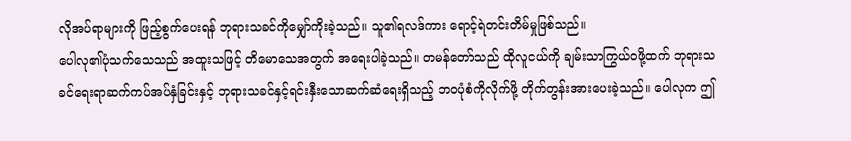လိုအပ်ရာများကို ဖြည့်စွက်ပေးရန် ဘုရားသခင်ကိုမျှော်ကိုးခဲ့သည်။ သူ၏ရလဒ်ကား ရောင့်ရဲတင်းတိမ်မှုဖြစ်သည်။
ပေါလု၏ပုံသက်သေသည် အထူးသဖြင့် တိမောသေအတွက် အရေးပါခဲ့သည်။ တမန်တော်သည် ထိုလူငယ်ကို ချမ်းသာကြွယ်ဝဖို့ထက် ဘုရားသခင်ရေးရာဆက်ကပ်အပ်နှံခြင်းနှင့် ဘုရားသခင်နှင့်ရင်းနှီးသောဆက်ဆံရေးရှိသည့် ဘဝပုံစံကိုလိုက်ဖို့ တိုက်တွန်းအားပေးခဲ့သည်။ ပေါလုက ဤ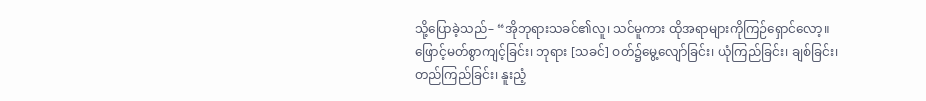သို့ပြောခဲ့သည်– “အိုဘုရားသခင်၏လူ၊ သင်မူကား ထိုအရာများကိုကြဉ်ရှောင်လော့။ ဖြောင့်မတ်စွာကျင့်ခြင်း၊ ဘုရား [သခင်] ဝတ်၌မွေ့လျော်ခြင်း၊ ယုံကြည်ခြင်း၊ ချစ်ခြင်း၊ တည်ကြည်ခြင်း၊ နူးညံ့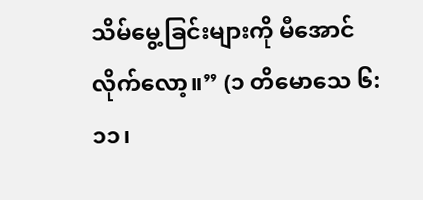သိမ်မွေ့ခြင်းများကို မီအောင်လိုက်လော့။” (၁ တိမောသေ ၆:၁၁၊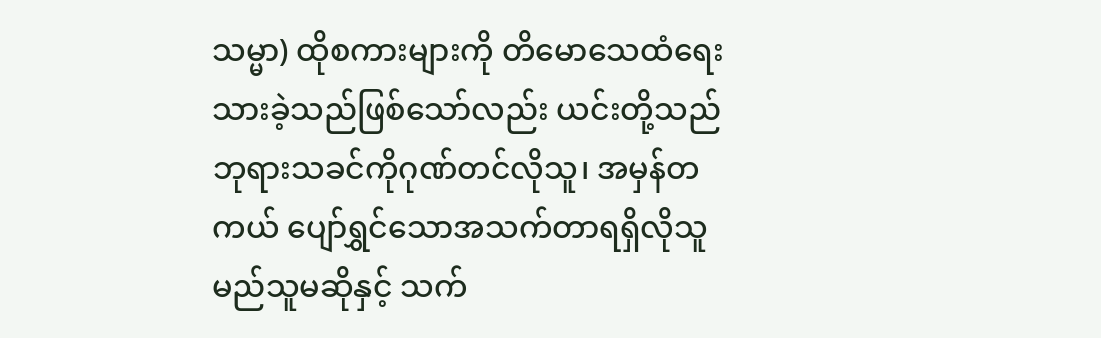သမ္မာ) ထိုစကားများကို တိမောသေထံရေးသားခဲ့သည်ဖြစ်သော်လည်း ယင်းတို့သည် ဘုရားသခင်ကိုဂုဏ်တင်လိုသူ၊ အမှန်တကယ် ပျော်ရွှင်သောအသက်တာရရှိလိုသူ မည်သူမဆိုနှင့် သက်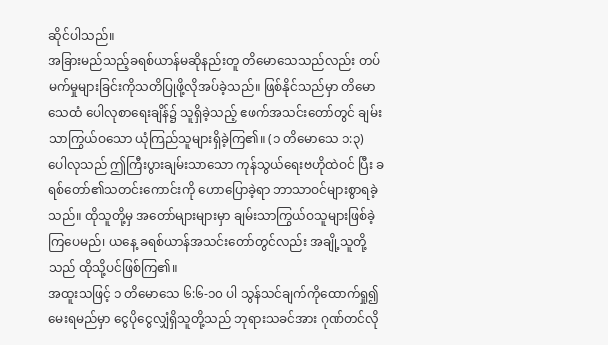ဆိုင်ပါသည်။
အခြားမည်သည့်ခရစ်ယာန်မဆိုနည်းတူ တိမောသေသည်လည်း တပ်မက်မှုများခြင်းကိုသတိပြုဖို့လိုအပ်ခဲ့သည်။ ဖြစ်နိုင်သည်မှာ တိမောသေထံ ပေါလုစာရေးချိန်၌ သူရှိခဲ့သည့် ဧဖက်အသင်းတော်တွင် ချမ်းသာကြွယ်ဝသော ယုံကြည်သူများရှိခဲ့ကြ၏။ (၁ တိမောသေ ၁:၃) ပေါလုသည် ဤကြီးပွားချမ်းသာသော ကုန်သွယ်ရေးဗဟိုထဲဝင် ပြီး ခရစ်တော်၏သတင်းကောင်းကို ဟောပြောခဲ့ရာ ဘာသာဝင်များစွာရခဲ့သည်။ ထိုသူတို့မှ အတော်များများမှာ ချမ်းသာကြွယ်ဝသူများဖြစ်ခဲ့ကြပေမည်၊ ယနေ့ ခရစ်ယာန်အသင်းတော်တွင်လည်း အချို့သူတို့သည် ထိုသို့ပင်ဖြစ်ကြ၏။
အထူးသဖြင့် ၁ တိမောသေ ၆:၆-၁၀ ပါ သွန်သင်ချက်ကိုထောက်ရှု၍ မေးရမည်မှာ ငွေပိုငွေလျှံရှိသူတို့သည် ဘုရားသခင်အား ဂုဏ်တင်လို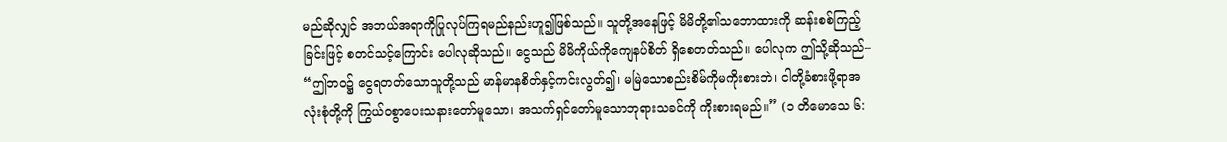မည်ဆိုလျှင် အဘယ်အရာကိုပြုလုပ်ကြရမည်နည်းဟူ၍ဖြစ်သည်။ သူတို့အနေဖြင့် မိမိတို့၏သဘောထားကို ဆန်းစစ်ကြည့်ခြင်းဖြင့် စတင်သင့်ကြောင်း ပေါလုဆိုသည်။ ငွေသည် မိမိကိုယ်ကိုကျေနပ်စိတ် ရှိစေတတ်သည်။ ပေါလုက ဤသို့ဆိုသည်– “ဤဘဝ၌ ငွေရတတ်သောသူတို့သည် မာန်မာနစိတ်နှင့်ကင်းလွတ်၍၊ မမြဲသောစည်းစိမ်ကိုမကိုးစားဘဲ၊ ငါတို့ခံစားဖို့ရာအလုံးစုံတို့ကို ကြွယ်ဝစွာပေးသနားတော်မူသော၊ အသက်ရှင်တော်မူသောဘုရားသခင်ကို ကိုးစားရမည်။” (၁ တိမောသေ ၆: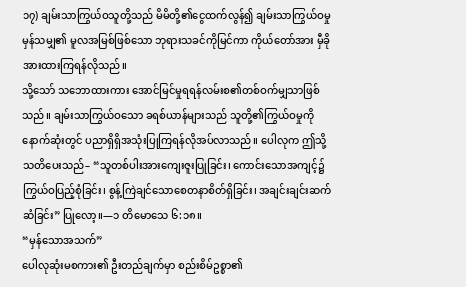၁၇) ချမ်းသာကြွယ်ဝသူတို့သည် မိမိတို့၏ငွေထက်လွန်၍ ချမ်းသာကြွယ်ဝမှုမှန်သမျှ၏ မူလအမြစ်ဖြစ်သော ဘုရားသခင်ကိုမြင်ကာ ကိုယ်တော်အား မှီခိုအားထားကြရန်လိုသည်။
သို့သော် သဘောထားကား အောင်မြင်မှုရရန်လမ်းစ၏တစ်ဝက်မျှသာဖြစ်သည်။ ချမ်းသာကြွယ်ဝသော ခရစ်ယာန်များသည် သူတို့၏ကြွယ်ဝမှုကို နောက်ဆုံးတွင် ပညာရှိရှိအသုံးပြုကြရန်လိုအပ်လာသည်။ ပေါလုက ဤသို့သတိပေးသည်– “သူတစ်ပါးအားကျေးဇူးပြုခြင်း၊ ကောင်းသောအကျင့်၌ကြွယ်ဝပြည့်စုံခြင်း၊ စွန့်ကြဲချင်သောစေတနာစိတ်ရှိခြင်း၊ အချင်းချင်းဆက်ဆံခြင်း” ပြုလော့။—၁ တိမောသေ ၆:၁၈။
“မှန်သောအသက်”
ပေါလုဆုံးမစကား၏ ဦးတည်ချက်မှာ စည်းစိမ်ဥစ္စာ၏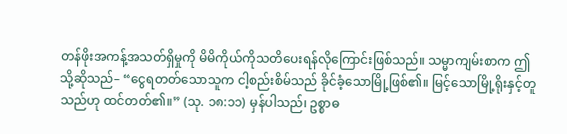တန်ဖိုးအကန့်အသတ်ရှိမှုကို မိမိကိုယ်ကိုသတိပေးရန်လိုကြောင်းဖြစ်သည်။ သမ္မာကျမ်းစာက ဤသို့ဆိုသည်– “ငွေရတတ်သောသူက ငါ့စည်းစိမ်သည် ခိုင်ခံ့သောမြို့ဖြစ်၏။ မြင့်သောမြို့ရိုးနှင့်တူသည်ဟု ထင်တတ်၏။” (သု. ၁၈:၁၁) မှန်ပါသည်၊ ဥစ္စာဓ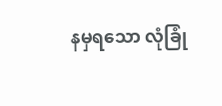နမှရသော လုံခြုံ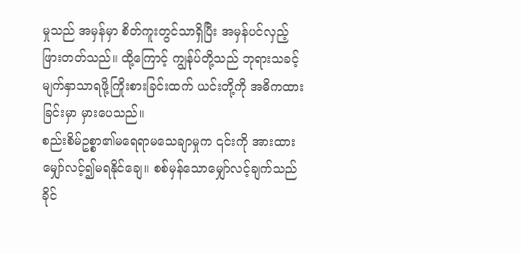မှုသည် အမှန်မှာ စိတ်ကူးတွင်သာရှိပြီး အမှန်ပင်လှည့်ဖြားတတ်သည်။ ထို့ကြောင့် ကျွန်ုပ်တို့သည် ဘုရားသခင့်မျက်နှာသာရဖို့ကြိုးစားခြင်းထက် ယင်းတို့ကို အဓိကထားခြင်းမှာ မှားပေသည်။
စည်းစိမ်ဥစ္စာ၏မရေရာမသေချာမှုက ၎င်းကို အားထားမျှော်လင့်၍မရနိုင်ချေ။ စစ်မှန်သောမျှော်လင့်ချက်သည် ခိုင်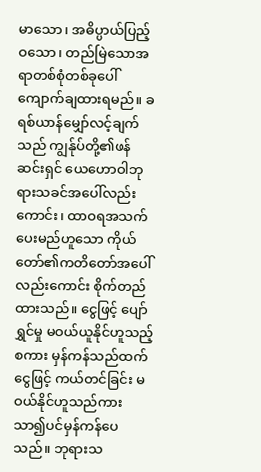မာသော၊ အဓိပ္ပာယ်ပြည့်ဝသော၊ တည်မြဲသောအရာတစ်စုံတစ်ခုပေါ် ကျောက်ချထားရမည်။ ခရစ်ယာန်မျှော်လင့်ချက်သည် ကျွန်ုပ်တို့၏ဖန်ဆင်းရှင် ယေဟောဝါဘုရားသခင်အပေါ်လည်းကောင်း၊ ထာဝရအသက်ပေးမည်ဟူသော ကိုယ်တော်၏ကတိတော်အပေါ်လည်းကောင်း စိုက်တည်ထားသည်။ ငွေဖြင့် ပျော်ရွှင်မှု မဝယ်ယူနိုင်ဟူသည့်စကား မှန်ကန်သည်ထက် ငွေဖြင့် ကယ်တင်ခြင်း မဝယ်နိုင်ဟူသည်ကား သာ၍ပင်မှန်ကန်ပေသည်။ ဘုရားသ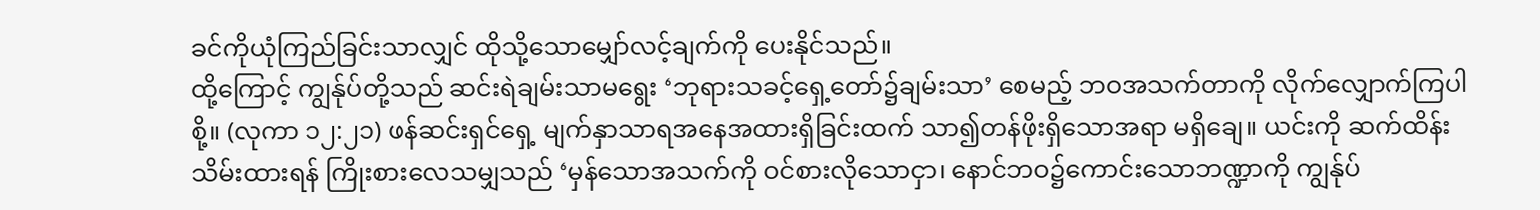ခင်ကိုယုံကြည်ခြင်းသာလျှင် ထိုသို့သောမျှော်လင့်ချက်ကို ပေးနိုင်သည်။
ထို့ကြောင့် ကျွန်ုပ်တို့သည် ဆင်းရဲချမ်းသာမရွေး ‘ဘုရားသခင့်ရှေ့တော်၌ချမ်းသာ’ စေမည့် ဘဝအသက်တာကို လိုက်လျှောက်ကြပါစို့။ (လုကာ ၁၂:၂၁) ဖန်ဆင်းရှင်ရှေ့ မျက်နှာသာရအနေအထားရှိခြင်းထက် သာ၍တန်ဖိုးရှိသောအရာ မရှိချေ။ ယင်းကို ဆက်ထိန်းသိမ်းထားရန် ကြိုးစားလေသမျှသည် ‘မှန်သောအသက်ကို ဝင်စားလိုသောငှာ၊ နောင်ဘဝ၌ကောင်းသောဘဏ္ဍာကို ကျွန်ုပ်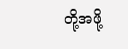တို့အဖို့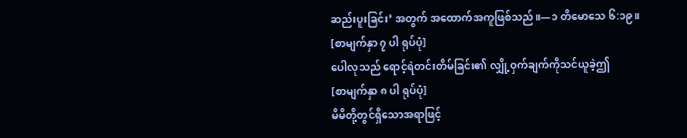ဆည်းပူးခြင်း’ အတွက် အထောက်အကူဖြစ်သည်။—၁ တိမောသေ ၆:၁၉။
[စာမျက်နှာ ၇ ပါ ရုပ်ပုံ]
ပေါလုသည် ရောင့်ရဲတင်းတိမ်ခြင်း၏ လျှို့ဝှက်ချက်ကိုသင်ယူခဲ့ဤ
[စာမျက်နှာ ၈ ပါ ရုပ်ပုံ]
မိမိတို့တွင်ရှိသောအရာဖြင့်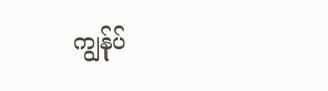ကျွန်ုပ်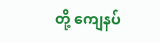တို့ ကျေနပ်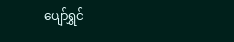ပျော်ရွှင်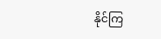နိုင်ကြ